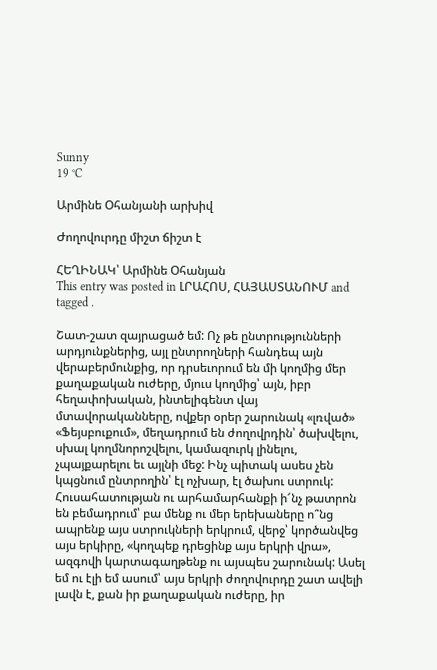Sunny
19 °C

Արմինե Օհանյանի արխիվ

Ժողովուրդը միշտ ճիշտ է

ՀԵՂԻՆԱԿ՝ Արմինե Օհանյան
This entry was posted in ԼՐԱՀՈՍ, ՀԱՅԱՍՏԱՆՈՒՄ and tagged .

Շատ-շատ զայրացած եմ: Ոչ թե ընտրությունների արդյունքներից, այլ ընտրողների հանդեպ այն վերաբերմունքից, որ դրսեւորում են մի կողմից մեր քաղաքական ուժերը, մյուս կողմից՝ այն, իբր հեղափոխական, ինտելիգենտ վայ մտավորականները, ովքեր օրեր շարունակ «լռված» «Ֆեյսբուքում», մեղադրում են ժողովրդին՝ ծախվելու, սխալ կողմնորոշվելու, կամազուրկ լինելու, չպայքարելու եւ այլնի մեջ: Ինչ պիտակ ասես չեն կպցնում ընտրողին՝ էլ ոչխար, էլ ծախու ստրուկ: Հուսահատության ու արհամարհանքի ի՜նչ թատրոն են բեմադրում՝ բա մենք ու մեր երեխաները ո՞նց ապրենք այս ստրուկների երկրում, վերջ՝ կործանվեց այս երկիրը, «կողպեք դրեցինք այս երկրի վրա», ազգովի կարտագաղթենք ու այսպես շարունակ: Ասել եմ ու էլի եմ ասում՝ այս երկրի ժողովուրդը շատ ավելի լավն է, քան իր քաղաքական ուժերը, իր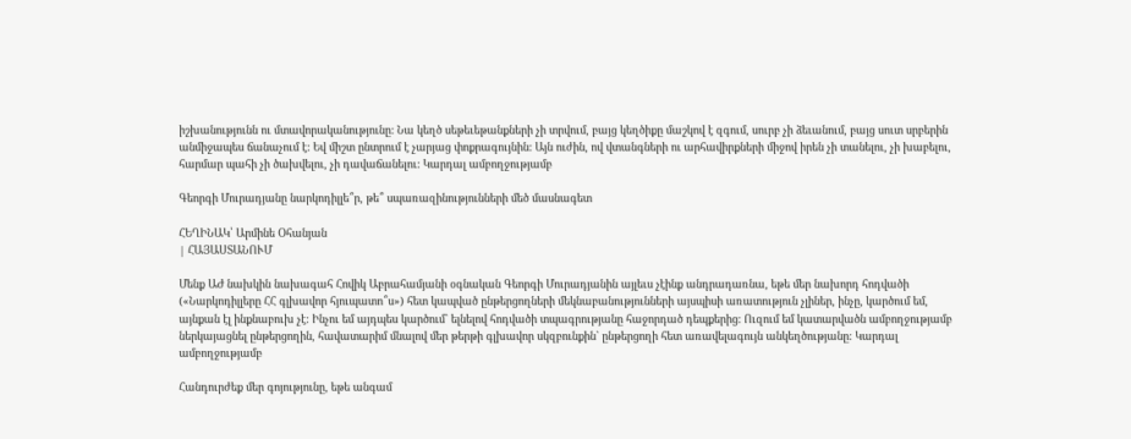իշխանությունն ու մտավորականությունը: Նա կեղծ սեթեւեթանքների չի տրվում, բայց կեղծիքը մաշկով է զգում, սուրբ չի ձեւանում, բայց սուտ սրբերին անմիջապես ճանաչում է: Եվ միշտ ընտրում է չարյաց փոքրագույնին: Այն ուժին, ով վտանգների ու արհավիրքների միջով իրեն չի տանելու, չի խաբելու, հարմար պահի չի ծախվելու, չի դավաճանելու: Կարդալ ամբողջությամբ

Գեորգի Մուրադյանը նարկոդիլլե՞ր, թե՞ սպառազինությունների մեծ մասնագետ

ՀԵՂԻՆԱԿ՝ Արմինե Օհանյան
| ՀԱՅԱՍՏԱՆՈՒՄ

Մենք ԱԺ նախկին նախագահ Հովիկ Աբրահամյանի օգնական Գեորգի Մուրադյանին այլեւս չէինք անդրադառնա, եթե մեր նախորդ հոդվածի («Նարկոդիլլերը ՀՀ գլխավոր հյուպատո՞ս») հետ կապված ընթերցողների մեկնաբանությունների այսպիսի առատություն չլիներ, ինչը, կարծում եմ, այնքան էլ ինքնաբուխ չէ: Ինչու եմ այդպես կարծում` ելնելով հոդվածի տպագրությանը հաջորդած դեպքերից: Ուզում եմ կատարվածն ամբողջությամբ ներկայացնել ընթերցողին, հավատարիմ մնալով մեր թերթի գլխավոր սկզբունքին` ընթերցողի հետ առավելագույն անկեղծությանը: Կարդալ ամբողջությամբ

Հանդուրժեք մեր գոյությունը, եթե անգամ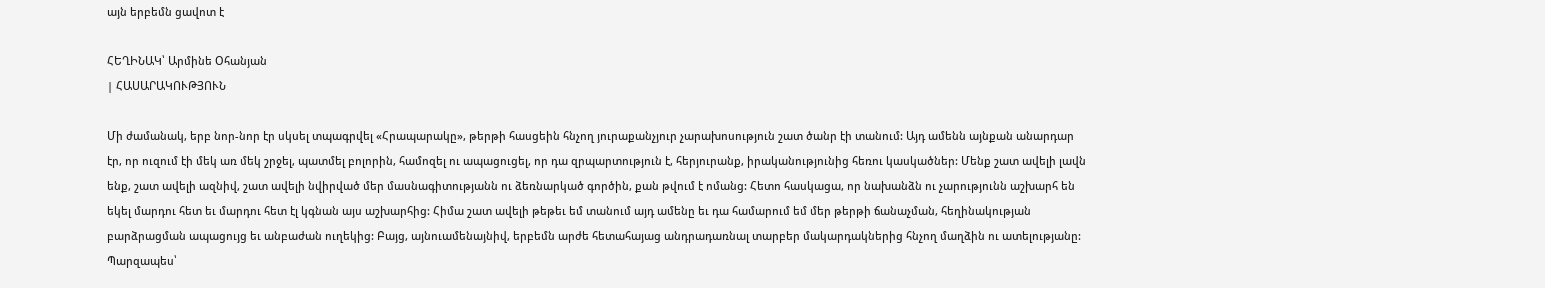այն երբեմն ցավոտ է

ՀԵՂԻՆԱԿ՝ Արմինե Օհանյան
| ՀԱՍԱՐԱԿՈՒԹՅՈՒՆ

Մի ժամանակ, երբ նոր-նոր էր սկսել տպագրվել «Հրապարակը», թերթի հասցեին հնչող յուրաքանչյուր չարախոսություն շատ ծանր էի տանում: Այդ ամենն այնքան անարդար էր, որ ուզում էի մեկ առ մեկ շրջել, պատմել բոլորին, համոզել ու ապացուցել, որ դա զրպարտություն է, հերյուրանք, իրականությունից հեռու կասկածներ: Մենք շատ ավելի լավն ենք, շատ ավելի ազնիվ, շատ ավելի նվիրված մեր մասնագիտությանն ու ձեռնարկած գործին, քան թվում է ոմանց: Հետո հասկացա, որ նախանձն ու չարությունն աշխարհ են եկել մարդու հետ եւ մարդու հետ էլ կգնան այս աշխարհից: Հիմա շատ ավելի թեթեւ եմ տանում այդ ամենը եւ դա համարում եմ մեր թերթի ճանաչման, հեղինակության բարձրացման ապացույց եւ անբաժան ուղեկից: Բայց, այնուամենայնիվ, երբեմն արժե հետահայաց անդրադառնալ տարբեր մակարդակներից հնչող մաղձին ու ատելությանը: Պարզապես՝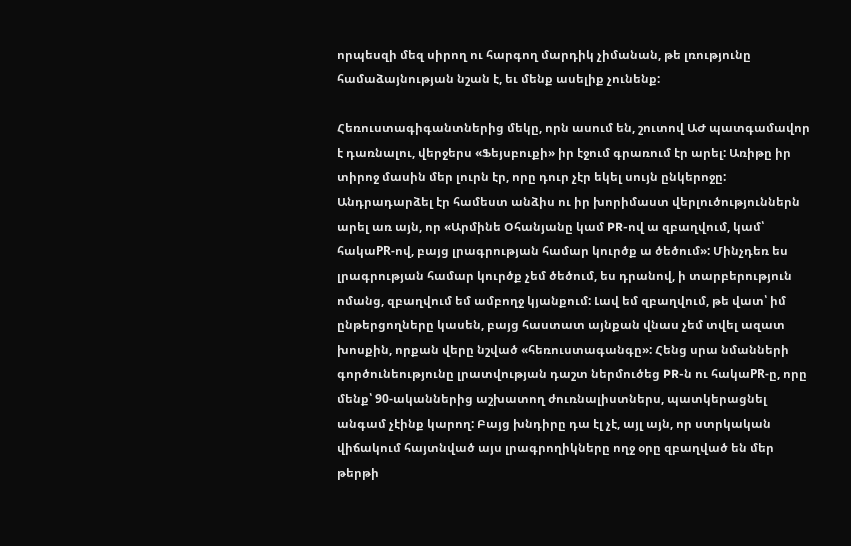որպեսզի մեզ սիրող ու հարգող մարդիկ չիմանան, թե լռությունը համաձայնության նշան է, եւ մենք ասելիք չունենք:

Հեռուստագիգանտներից մեկը, որն ասում են, շուտով ԱԺ պատգամավոր է դառնալու, վերջերս «Ֆեյսբուքի» իր էջում գրառում էր արել: Առիթը իր տիրոջ մասին մեր լուրն էր, որը դուր չէր եկել սույն ընկերոջը: Անդրադարձել էր համեստ անձիս ու իր խորիմաստ վերլուծություններն արել առ այն, որ «Արմինե Օհանյանը կամ PR-ով ա զբաղվում, կամ՝ հակաPR-ով, բայց լրագրության համար կուրծք ա ծեծում»: Մինչդեռ ես լրագրության համար կուրծք չեմ ծեծում, ես դրանով, ի տարբերություն ոմանց, զբաղվում եմ ամբողջ կյանքում: Լավ եմ զբաղվում, թե վատ՝ իմ ընթերցողները կասեն, բայց հաստատ այնքան վնաս չեմ տվել ազատ խոսքին, որքան վերը նշված «հեռուստագանգը»: Հենց սրա նմանների գործունեությունը լրատվության դաշտ ներմուծեց PR-ն ու հակաPR-ը, որը մենք՝ 90-ականներից աշխատող ժուռնալիստներս, պատկերացնել անգամ չէինք կարող: Բայց խնդիրը դա էլ չէ, այլ այն, որ ստրկական վիճակում հայտնված այս լրագրողիկները ողջ օրը զբաղված են մեր թերթի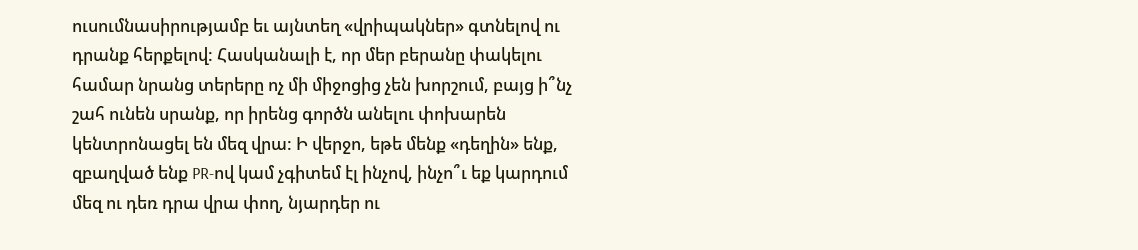ուսումնասիրությամբ եւ այնտեղ «վրիպակներ» գտնելով ու դրանք հերքելով: Հասկանալի է, որ մեր բերանը փակելու համար նրանց տերերը ոչ մի միջոցից չեն խորշում, բայց ի՞նչ շահ ունեն սրանք, որ իրենց գործն անելու փոխարեն կենտրոնացել են մեզ վրա: Ի վերջո, եթե մենք «դեղին» ենք, զբաղված ենք PR-ով կամ չգիտեմ էլ ինչով, ինչո՞ւ եք կարդում մեզ ու դեռ դրա վրա փող, նյարդեր ու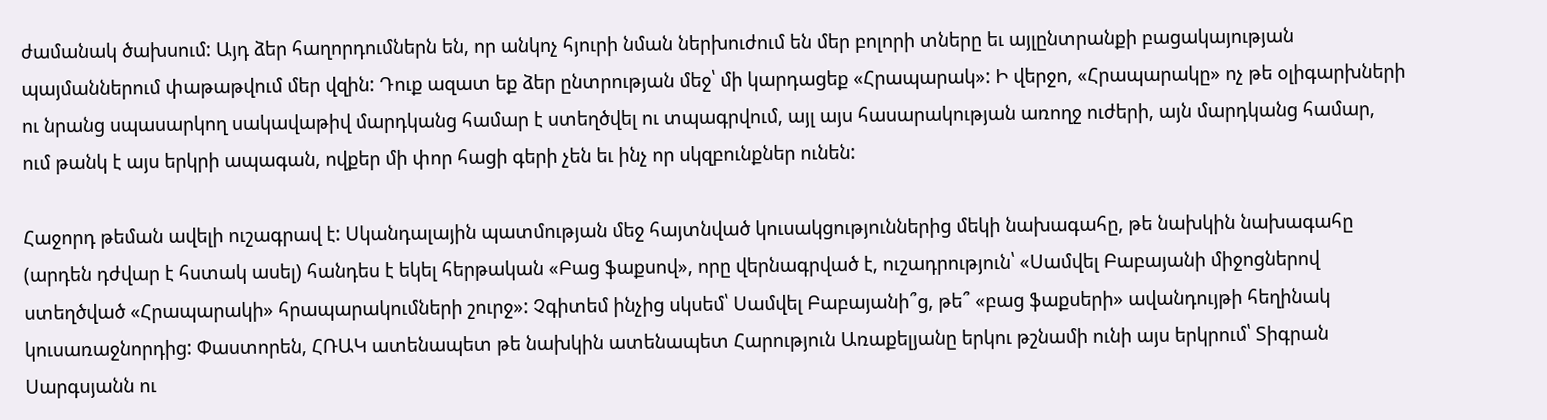ժամանակ ծախսում: Այդ ձեր հաղորդումներն են, որ անկոչ հյուրի նման ներխուժում են մեր բոլորի տները եւ այլընտրանքի բացակայության պայմաններում փաթաթվում մեր վզին: Դուք ազատ եք ձեր ընտրության մեջ՝ մի կարդացեք «Հրապարակ»: Ի վերջո, «Հրապարակը» ոչ թե օլիգարխների ու նրանց սպասարկող սակավաթիվ մարդկանց համար է ստեղծվել ու տպագրվում, այլ այս հասարակության առողջ ուժերի, այն մարդկանց համար, ում թանկ է այս երկրի ապագան, ովքեր մի փոր հացի գերի չեն եւ ինչ որ սկզբունքներ ունեն:

Հաջորդ թեման ավելի ուշագրավ է: Սկանդալային պատմության մեջ հայտնված կուսակցություններից մեկի նախագահը, թե նախկին նախագահը (արդեն դժվար է հստակ ասել) հանդես է եկել հերթական «Բաց ֆաքսով», որը վերնագրված է, ուշադրություն՝ «Սամվել Բաբայանի միջոցներով ստեղծված «Հրապարակի» հրապարակումների շուրջ»: Չգիտեմ ինչից սկսեմ՝ Սամվել Բաբայանի՞ց, թե՞ «բաց ֆաքսերի» ավանդույթի հեղինակ կուսառաջնորդից: Փաստորեն, ՀՌԱԿ ատենապետ թե նախկին ատենապետ Հարություն Առաքելյանը երկու թշնամի ունի այս երկրում՝ Տիգրան Սարգսյանն ու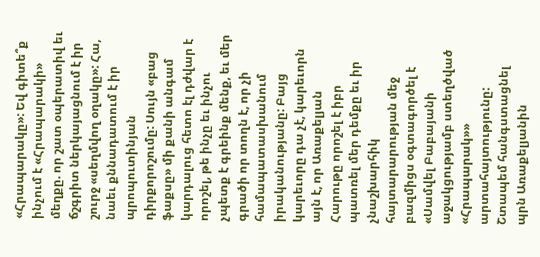«Հրապարակը»: Եվ գիտե՞ք ինչում է «Հրապարակի» մեղքը. որ շատ օպերատիվ եւ ճշգրիտ ներկայացնում է իր շուրջ «սեղմվող օղակը»: Հա, նաեւ քննադատում է իր պրոպուտինյան դիրքորոշումը: Սույն «բաց ֆաքսը» մի քանի անգամ կարդալուց հետո էլ դժվար է որոշել, թե ինչը եւ ինչու չպետք է գրեինք մենք, եւ մեր գրածի որ տողն է, որ չի համապատասխանում իրականությանը: Բայց կարեւորը դա չէ, կարեւորն այն է, որ Առաքելյան Հարութը որոշել է իբր պատռել մեր դեմքը եւ իր չնաշխարհիկ հայտարարության մեջ բազմիցս օգտագործել է «Սամվել Բաբայանի աջակցությամբ ստեղծված «Հրապարակ»» արտահայտությունը: Շտապեմ հանգստացնել պրն Առաքելյանին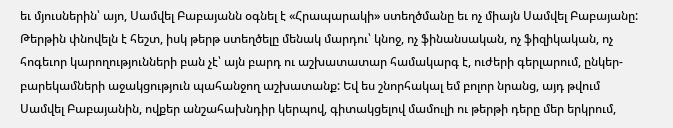եւ մյուսներին՝ այո, Սամվել Բաբայանն օգնել է «Հրապարակի» ստեղծմանը եւ ոչ միայն Սամվել Բաբայանը: Թերթին փնովելն է հեշտ, իսկ թերթ ստեղծելը մենակ մարդու՝ կնոջ, ոչ ֆինանսական, ոչ ֆիզիկական, ոչ հոգեւոր կարողությունների բան չէ՝ այն բարդ ու աշխատատար համակարգ է, ուժերի գերլարում, ընկեր-բարեկամների աջակցություն պահանջող աշխատանք: Եվ ես շնորհակալ եմ բոլոր նրանց, այդ թվում Սամվել Բաբայանին, ովքեր անշահախնդիր կերպով, գիտակցելով մամուլի ու թերթի դերը մեր երկրում,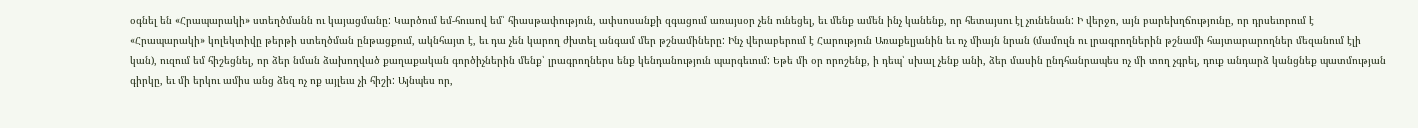օգնել են «Հրապարակի» ստեղծմանն ու կայացմանը: Կարծում եմ-հուսով եմ՝ հիասթափություն, ափսոսանքի զգացում առայսօր չեն ունեցել, եւ մենք ամեն ինչ կանենք, որ հետայսու էլ չունենան: Ի վերջո, այն բարեխղճությունը, որ դրսեւորում է «Հրապարակի» կոլեկտիվը թերթի ստեղծման ընթացքում, ակնհայտ է, եւ դա չեն կարող ժխտել անգամ մեր թշնամիները: Ինչ վերաբերում է Հարություն Առաքելյանին եւ ոչ միայն նրան (մամուլն ու լրագրողներին թշնամի հայտարարողներ մեզանում էլի կան), ուզում եմ հիշեցնել, որ ձեր նման ձախողված քաղաքական գործիչներին մենք՝ լրագրողներս ենք կենդանություն պարգեւում: Եթե մի օր որոշենք, ի դեպ՝ սխալ չենք անի, ձեր մասին ընդհանրապես ոչ մի տող չգրել, դուք անդարձ կանցնեք պատմության գիրկը, եւ մի երկու ամիս անց ձեզ ոչ ոք այլեւս չի հիշի: Այնպես որ,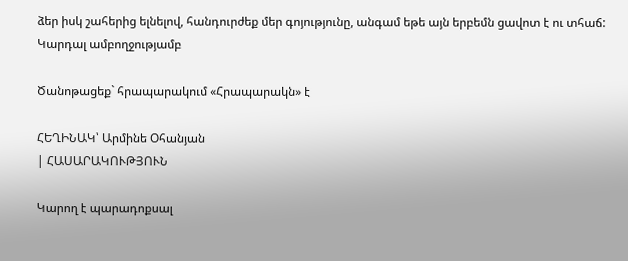ձեր իսկ շահերից ելնելով, հանդուրժեք մեր գոյությունը, անգամ եթե այն երբեմն ցավոտ է ու տհաճ: Կարդալ ամբողջությամբ

Ծանոթացեք` հրապարակում «Հրապարակն» է

ՀԵՂԻՆԱԿ՝ Արմինե Օհանյան
| ՀԱՍԱՐԱԿՈՒԹՅՈՒՆ

Կարող է պարադոքսալ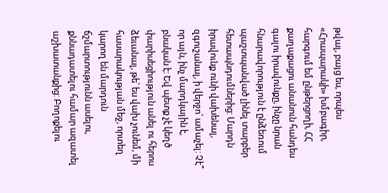թվալ, բայց ես, որպես «Հրապարակի» խմբագիր, հարգում եմ ընթերցողի, ՀՀ քաղաքացու անանուն հանդես գալու իրավունքը, ինչը նրան հնարավորություն է ընձեռում պաշտպանված լինել տարբեր հետապնդումներից: Մարդն իրավունք ունի վախենալ, զգուշանալ, ի վերջո՝ ամաչել: Չէ՞ որ այն, ինչ մարդկային է, բնական է: Եվ պետք չէ կեղծ փարիսեցիություն անել ու հերոս ձեւանալ, թե՝ ես վախ չունեմ, մի հասարակության մեջ, որտեղ կարող են մարդուն ճշմարտությունն ասելու, քննադատելու համար ազատել աշխատանքից: Բողոքելու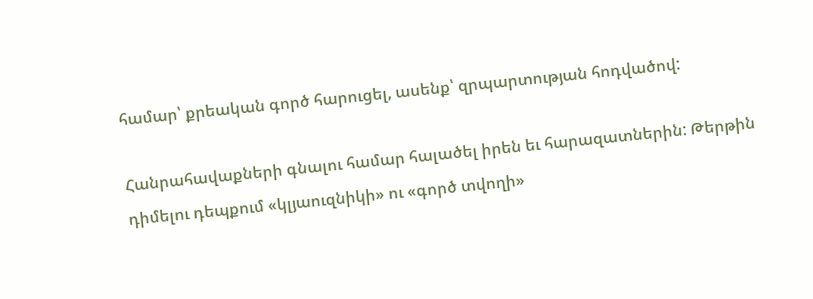համար՝ քրեական գործ հարուցել, ասենք՝ զրպարտության հոդվածով:

Հանրահավաքների գնալու համար հալածել իրեն եւ հարազատներին: Թերթին դիմելու դեպքում «կլյաուզնիկի» ու «գործ տվողի»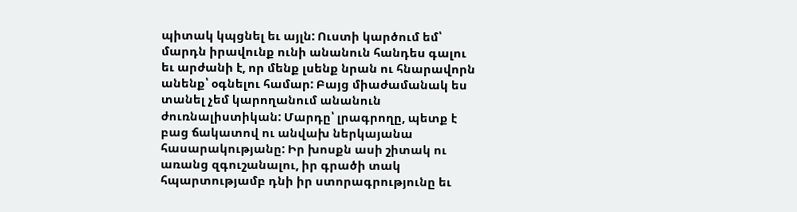պիտակ կպցնել եւ այլն: Ուստի կարծում եմ՝ մարդն իրավունք ունի անանուն հանդես գալու եւ արժանի է, որ մենք լսենք նրան ու հնարավորն անենք՝ օգնելու համար: Բայց միաժամանակ ես տանել չեմ կարողանում անանուն ժուռնալիստիկան: Մարդը՝ լրագրողը, պետք է բաց ճակատով ու անվախ ներկայանա հասարակությանը: Իր խոսքն ասի շիտակ ու առանց զգուշանալու, իր գրածի տակ հպարտությամբ դնի իր ստորագրությունը եւ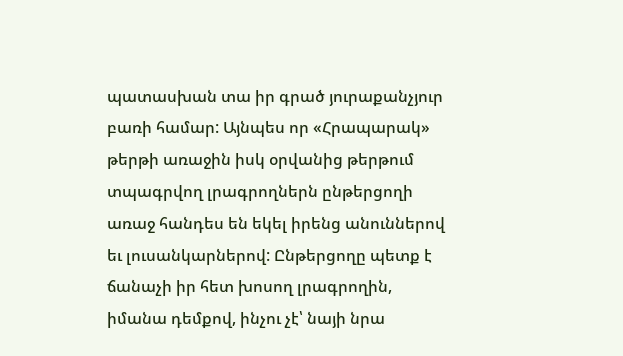պատասխան տա իր գրած յուրաքանչյուր բառի համար: Այնպես որ «Հրապարակ» թերթի առաջին իսկ օրվանից թերթում տպագրվող լրագրողներն ընթերցողի առաջ հանդես են եկել իրենց անուններով եւ լուսանկարներով: Ընթերցողը պետք է ճանաչի իր հետ խոսող լրագրողին, իմանա դեմքով, ինչու չէ՝ նայի նրա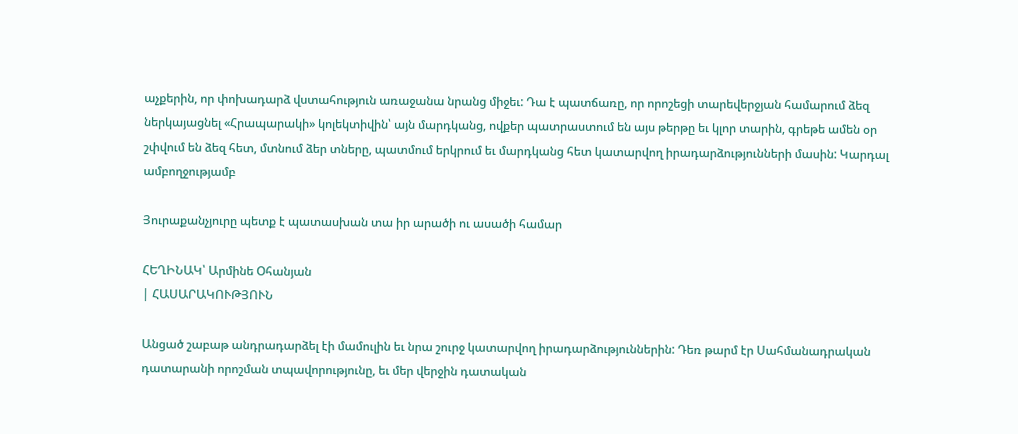աչքերին, որ փոխադարձ վստահություն առաջանա նրանց միջեւ: Դա է պատճառը, որ որոշեցի տարեվերջյան համարում ձեզ ներկայացնել «Հրապարակի» կոլեկտիվին՝ այն մարդկանց, ովքեր պատրաստում են այս թերթը եւ կլոր տարին, գրեթե ամեն օր շփվում են ձեզ հետ, մտնում ձեր տները, պատմում երկրում եւ մարդկանց հետ կատարվող իրադարձությունների մասին: Կարդալ ամբողջությամբ

Յուրաքանչյուրը պետք է պատասխան տա իր արածի ու ասածի համար

ՀԵՂԻՆԱԿ՝ Արմինե Օհանյան
| ՀԱՍԱՐԱԿՈՒԹՅՈՒՆ

Անցած շաբաթ անդրադարձել էի մամուլին եւ նրա շուրջ կատարվող իրադարձություններին: Դեռ թարմ էր Սահմանադրական դատարանի որոշման տպավորությունը, եւ մեր վերջին դատական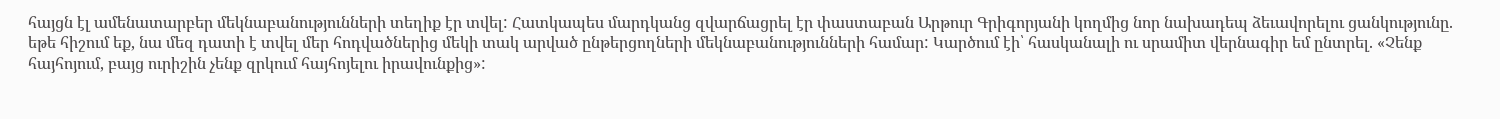հայցն էլ ամենատարբեր մեկնաբանությունների տեղիք էր տվել: Հատկապես մարդկանց զվարճացրել էր փաստաբան Արթուր Գրիգորյանի կողմից նոր նախադեպ ձեւավորելու ցանկությունը. եթե հիշում եք, նա մեզ դատի է տվել մեր հոդվածներից մեկի տակ արված ընթերցողների մեկնաբանությունների համար: Կարծում էի՝ հասկանալի ու սրամիտ վերնագիր եմ ընտրել. «Չենք հայհոյում, բայց ուրիշին չենք զրկում հայհոյելու իրավունքից»: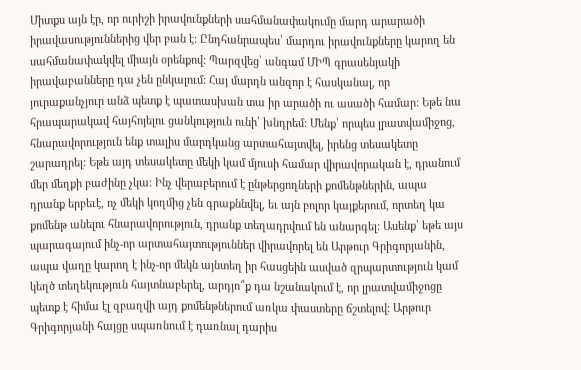Միտքս այն էր, որ ուրիշի իրավունքների սահմանափակումը մարդ արարածի իրավասություններից վեր բան է: Ընդհանրապես՝ մարդու իրավունքները կարող են սահմանափակվել միայն օրենքով: Պարզվեց՝ անգամ ՄԻՊ գրասենյակի իրավաբանները դա չեն ընկալում: Հայ մարդն անզոր է հասկանալ, որ յուրաքանչյուր անձ պետք է պատասխան տա իր արածի ու ասածի համար: Եթե նա հրապարակավ հայհոյելու ցանկություն ունի՝ խնդրեմ: Մենք՝ որպես լրատվամիջոց, հնարավորություն ենք տալիս մարդկանց արտահայտվել, իրենց տեսակետը շարադրել: Եթե այդ տեսակետը մեկի կամ մյուսի համար վիրավորական է, դրանում մեր մեղքի բաժինը չկա: Ինչ վերաբերում է ընթերցողների քոմենթներին, ապա դրանք երբեւէ, ոչ մեկի կողմից չեն գրաքննվել, եւ այն բոլոր կայքերում, որտեղ կա քոմենթ անելու հնարավորություն, դրանք տեղադրվում են անարգել: Ասենք՝ եթե այս պարագայում ինչ-որ արտահայտություններ վիրավորել են Արթուր Գրիգորյանին, ապա վաղը կարող է ինչ-որ մեկն այնտեղ իր հասցեին ասված զրպարտություն կամ կեղծ տեղեկություն հայտնաբերել, արդյո՞ք դա նշանակում է, որ լրատվամիջոցը պետք է հիմա էլ զբաղվի այդ քոմենթներում առկա փաստերը ճշտելով: Արթուր Գրիգորյանի հայցը սպառնում է դառնալ դարիս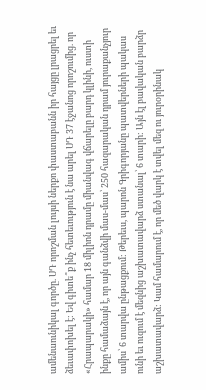ամենաունիկալ գործը. ՍԴ որոշման լույսի ներքո փաստաբանն իր հայցը լրացրել եւ ձեւափոխել է: Եվ գիտե՞ք ինչ հետեւություն է նա արել ՍԴ 37 էջանոց որոշումից. որ «Հրապարակի» համար 18 միլիոն դրամը միանվագ վճարելը բարդ կլինի, ուստի ինքը համաձայն է, որ այն գանձվի մաս-մաս՝ 250 հազարական դրամ յուրաքանչյուր ամիս՝ 6 տարվա ընթացքում: Թերեւս, պարոն Գրիգորյանը պատվերների պակաս ունի եւ ուզում է մեզնից աշխատավարձ ստանալ՝ 6 տարի: Այն էլ բավական բարձր աշխատավարձ: Կամ համարում է, որ մեծ վարկ է տվել մեզ ու յուրօրինակ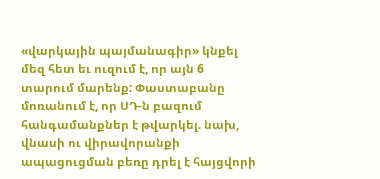«վարկային պայմանագիր» կնքել մեզ հետ եւ ուզում է, որ այն 6 տարում մարենք: Փաստաբանը մոռանում է, որ ՍԴ-ն բազում հանգամանքներ է թվարկել. նախ, վնասի ու վիրավորանքի ապացուցման բեռը դրել է հայցվորի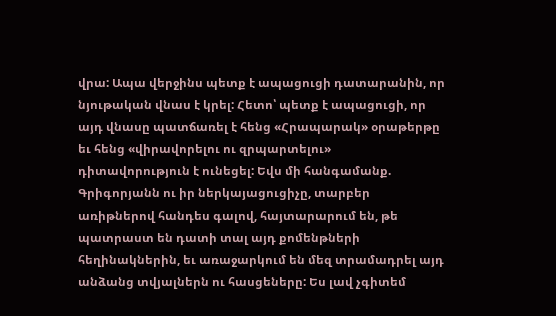վրա: Ապա վերջինս պետք է ապացուցի դատարանին, որ նյութական վնաս է կրել: Հետո՝ պետք է ապացուցի, որ այդ վնասը պատճառել է հենց «Հրապարակ» օրաթերթը եւ հենց «վիրավորելու ու զրպարտելու» դիտավորություն է ունեցել: Եվս մի հանգամանք. Գրիգորյանն ու իր ներկայացուցիչը, տարբեր առիթներով հանդես գալով, հայտարարում են, թե պատրաստ են դատի տալ այդ քոմենթների հեղինակներին, եւ առաջարկում են մեզ տրամադրել այդ անձանց տվյալներն ու հասցեները: Ես լավ չգիտեմ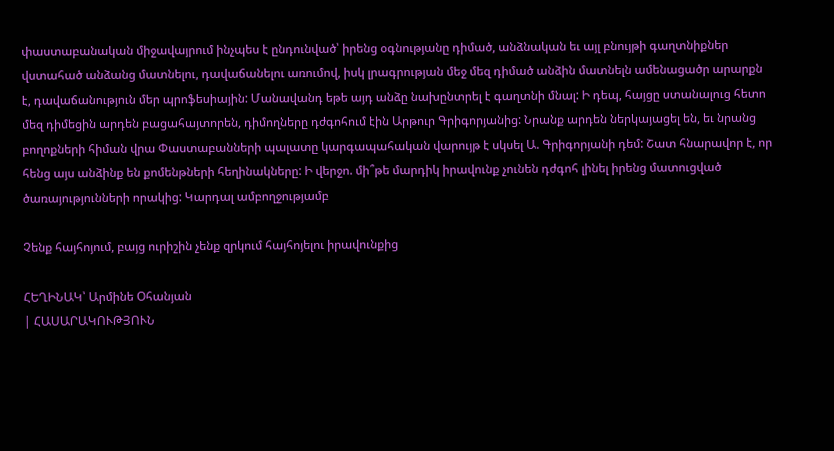փաստաբանական միջավայրում ինչպես է ընդունված՝ իրենց օգնությանը դիմած, անձնական եւ այլ բնույթի գաղտնիքներ վստահած անձանց մատնելու, դավաճանելու առումով, իսկ լրագրության մեջ մեզ դիմած անձին մատնելն ամենացածր արարքն է, դավաճանություն մեր պրոֆեսիային: Մանավանդ եթե այդ անձը նախընտրել է գաղտնի մնալ: Ի դեպ, հայցը ստանալուց հետո մեզ դիմեցին արդեն բացահայտորեն, դիմողները դժգոհում էին Արթուր Գրիգորյանից: Նրանք արդեն ներկայացել են, եւ նրանց բողոքների հիման վրա Փաստաբանների պալատը կարգապահական վարույթ է սկսել Ա. Գրիգորյանի դեմ: Շատ հնարավոր է, որ հենց այս անձինք են քոմենթների հեղինակները: Ի վերջո. մի՞թե մարդիկ իրավունք չունեն դժգոհ լինել իրենց մատուցված ծառայությունների որակից: Կարդալ ամբողջությամբ

Չենք հայհոյում, բայց ուրիշին չենք զրկում հայհոյելու իրավունքից

ՀԵՂԻՆԱԿ՝ Արմինե Օհանյան
| ՀԱՍԱՐԱԿՈՒԹՅՈՒՆ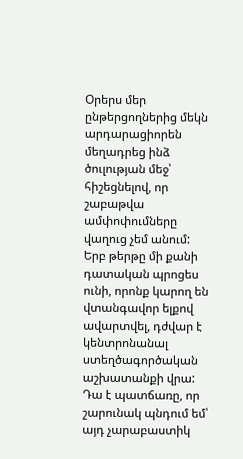Օրերս մեր ընթերցողներից մեկն արդարացիորեն մեղադրեց ինձ ծուլության մեջ՝ հիշեցնելով, որ շաբաթվա ամփոփումները վաղուց չեմ անում: Երբ թերթը մի քանի դատական պրոցես ունի, որոնք կարող են վտանգավոր ելքով ավարտվել, դժվար է կենտրոնանալ ստեղծագործական աշխատանքի վրա: Դա է պատճառը, որ շարունակ պնդում եմ՝ այդ չարաբաստիկ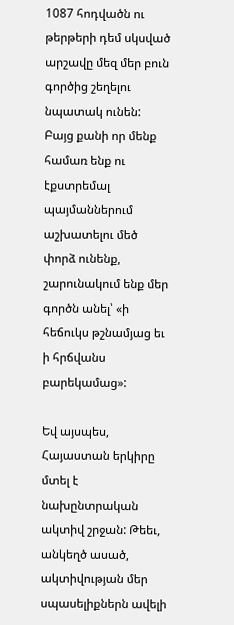1087 հոդվածն ու թերթերի դեմ սկսված արշավը մեզ մեր բուն գործից շեղելու նպատակ ունեն: Բայց քանի որ մենք համառ ենք ու էքստրեմալ պայմաններում աշխատելու մեծ փորձ ունենք, շարունակում ենք մեր գործն անել՝ «ի հեճուկս թշնամյաց եւ ի հրճվանս բարեկամաց»:

Եվ այսպես, Հայաստան երկիրը մտել է նախընտրական ակտիվ շրջան: Թեեւ, անկեղծ ասած, ակտիվության մեր սպասելիքներն ավելի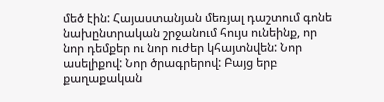մեծ էին: Հայաստանյան մեռյալ դաշտում գոնե նախընտրական շրջանում հույս ունեինք, որ նոր դեմքեր ու նոր ուժեր կհայտնվեն: Նոր ասելիքով: Նոր ծրագրերով: Բայց երբ քաղաքական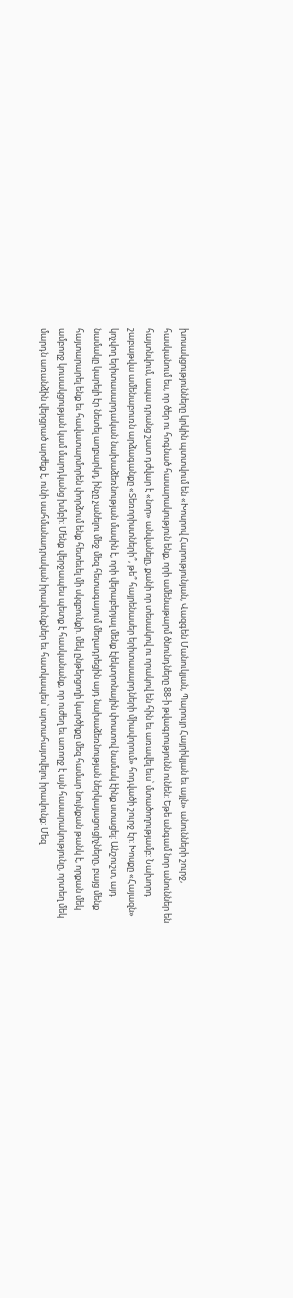խոսակցությունները կրկին պտտվում են «Խոսրով Հարությունյան, Վազգեն Մանուկյան, Պարույր Հայրիկյան եւ այլն» անունների շուրջ, հասկանում ես, որ ծեր ու հոգնած հասարակություն ենք, որի ամենաթարմ ծնունդները 88-ի թվագրությունն ունեն: Եթե անգամ նոր անուններ են հայտնվում, ապա դրանց շատ դժվար է «նոր» անվանելը, քանի որ տեսակով ու որակով են հին եւ առավել եւս՝ մտածողությամբ: Նախորդ շաբաթվա ամենաբուռն արձագանքը «Տեռորիստների՞, թե՞ հայրենասեր երիտասարդների միավորում» հոդվածի շուրջ էր: Խոսքը «Հայազն» կոչվող երիտասարդական նախաձեռնության մասին է, որի վերաբերյալ մենք էլեկտրոնային փոստով նամակ էինք ստացել: Անշուշտ, այդ նամակը կարելի էր նետել աղբարկղ, ինչը չանելու մեջ մեզ հետագայում մեղադրեցին այդ նախաձեռնության ներկայացուցիչները, բայց մենք հայտարարել ենք եւ հավատարմորեն փորձում ենք հետեւել մի սկզբունքի. մեկ ընթերցողի կարծիքը մեզ համար նույնքան թանկ է, որքան մեկ ամբողջ կուսակցության կամ մարդկանց խմբի: Մենք վերջապես պետք է հասկանանք, որ ուժեղ եւ առողջ է այն հասարակությունը, որտեղ մեկ մարդն առանձին վերցրած արժեք է, ունի սահմանադրական իրավունքներ եւ հատկապես՝ արտահայտվելու իրավունք: Մեզ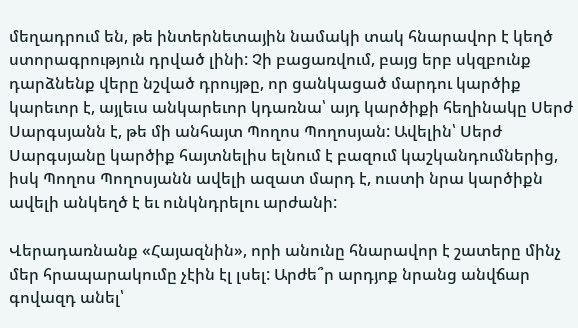մեղադրում են, թե ինտերնետային նամակի տակ հնարավոր է կեղծ ստորագրություն դրված լինի: Չի բացառվում, բայց երբ սկզբունք դարձնենք վերը նշված դրույթը, որ ցանկացած մարդու կարծիք կարեւոր է, այլեւս անկարեւոր կդառնա՝ այդ կարծիքի հեղինակը Սերժ Սարգսյանն է, թե մի անհայտ Պողոս Պողոսյան: Ավելին՝ Սերժ Սարգսյանը կարծիք հայտնելիս ելնում է բազում կաշկանդումներից, իսկ Պողոս Պողոսյանն ավելի ազատ մարդ է, ուստի նրա կարծիքն ավելի անկեղծ է եւ ունկնդրելու արժանի:

Վերադառնանք «Հայազնին», որի անունը հնարավոր է շատերը մինչ մեր հրապարակումը չէին էլ լսել: Արժե՞ր արդյոք նրանց անվճար գովազդ անել՝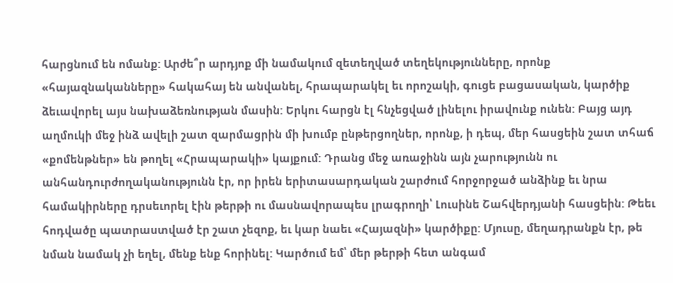հարցնում են ոմանք: Արժե՞ր արդյոք մի նամակում զետեղված տեղեկությունները, որոնք «հայազնականները» հակահայ են անվանել, հրապարակել եւ որոշակի, գուցե բացասական, կարծիք ձեւավորել այս նախաձեռնության մասին: Երկու հարցն էլ հնչեցված լինելու իրավունք ունեն: Բայց այդ աղմուկի մեջ ինձ ավելի շատ զարմացրին մի խումբ ընթերցողներ, որոնք, ի դեպ, մեր հասցեին շատ տհաճ «քոմենթներ» են թողել «Հրապարակի» կայքում: Դրանց մեջ առաջինն այն չարությունն ու անհանդուրժողականությունն էր, որ իրեն երիտասարդական շարժում հորջորջած անձինք եւ նրա համակիրները դրսեւորել էին թերթի ու մասնավորապես լրագրողի՝ Լուսինե Շահվերդյանի հասցեին: Թեեւ հոդվածը պատրաստված էր շատ չեզոք, եւ կար նաեւ «Հայազնի» կարծիքը: Մյուսը, մեղադրանքն էր, թե նման նամակ չի եղել, մենք ենք հորինել: Կարծում եմ՝ մեր թերթի հետ անգամ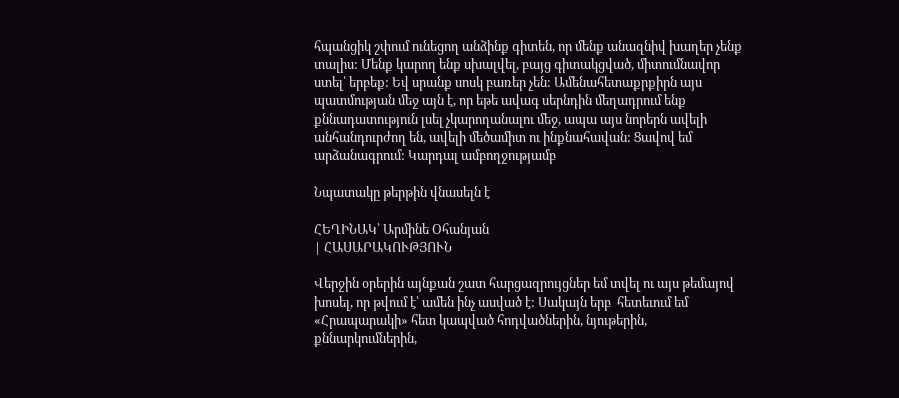հպանցիկ շփում ունեցող անձինք գիտեն, որ մենք անազնիվ խաղեր չենք տալիս: Մենք կարող ենք սխալվել, բայց գիտակցված, միտումնավոր ստել՝ երբեք: Եվ սրանք սոսկ բառեր չեն: Ամենահետաքրքիրն այս պատմության մեջ այն է, որ եթե ավագ սերնդին մեղադրում ենք քննադատություն լսել չկարողանալու մեջ, ապա այս նորերն ավելի անհանդուրժող են, ավելի մեծամիտ ու ինքնահավան: Ցավով եմ արձանագրում: Կարդալ ամբողջությամբ

Նպատակը թերթին վնասելն է

ՀԵՂԻՆԱԿ՝ Արմինե Օհանյան
| ՀԱՍԱՐԱԿՈՒԹՅՈՒՆ

Վերջին օրերին այնքան շատ հարցազրույցներ եմ տվել ու այս թեմայով խոսել, որ թվում է՝ ամեն ինչ ասված է: Սակայն երբ  հետեւում եմ «Հրապարակի» հետ կապված հոդվածներին, նյութերին, քննարկումներին,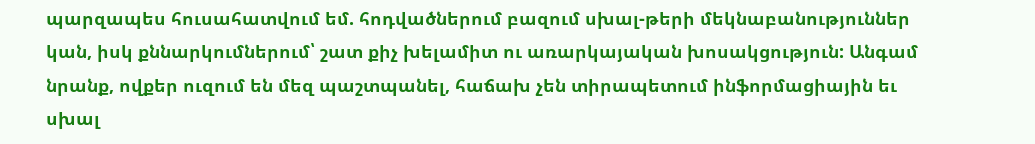պարզապես հուսահատվում եմ. հոդվածներում բազում սխալ-թերի մեկնաբանություններ կան, իսկ քննարկումներում՝ շատ քիչ խելամիտ ու առարկայական խոսակցություն: Անգամ նրանք, ովքեր ուզում են մեզ պաշտպանել, հաճախ չեն տիրապետում ինֆորմացիային եւ սխալ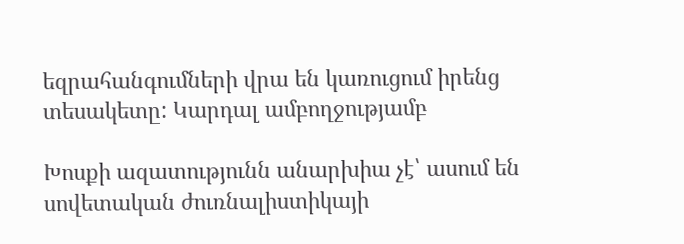եզրահանգումների վրա են կառուցում իրենց տեսակետը: Կարդալ ամբողջությամբ

Խոսքի ազատությունն անարխիա չէ՝ ասում են սովետական ժուռնալիստիկայի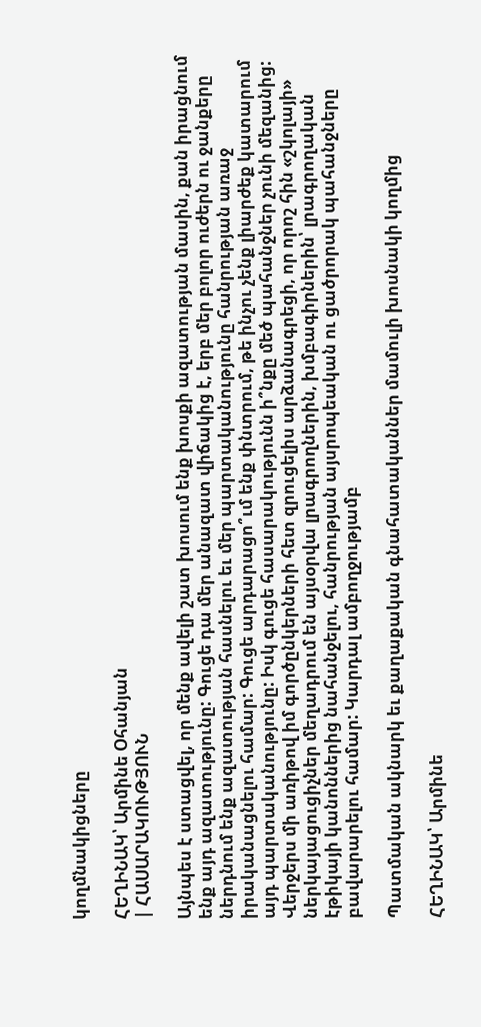կողմնակիցները

ՀԵՂԻՆԱԿ՝ Արմինե Օհանյան
| ՀԱՍԱՐԱԿՈՒԹՅՈՒՆ

Այնպես է ստացվել, որ մենք ավելի շատ խոսում ենք խոսքի ազատության մասին, քան իրացնում ենք այդ ազատությունը: Գուցե դա մեր անազատ վիճակից է, երբ մեր բոլոր ուժերն ու ջանքերը ներդնում ենք ազատության հասնելու եւ մեր պարտականությունը հանրության առաջ իրականացնելու համար: Գուցե արդարացո՞ւմ ենք փնտրում, թե ինչու չենք լիարժեք կատարում այդ պարտականությունը: Իսկ գուցե հասարակությունն ի՞նքը մեծ պահանջներ չունի մեզանից: Վերջերս մի առիթով իմ գործընկերների հետ զրուցելիս արձանագրեցի, որ որոշ հին «շկոլայի» ներկայացուցիչներ մեղադրում են այսօրվա լրագրողներին, խմբագիրներին՝ լրագրողական էթիկայի կանոններից նահանջելու, հանրության այսրոպեական ու ցածրորակ պահանջները բավարարելու համար: Կարդալ ամբողջությամբ

Պատմական ակնարկ եւ քաղաքական գնահատականներ մամուլի խոսնակի կողմից

ՀԵՂԻՆԱԿ՝ Արմինե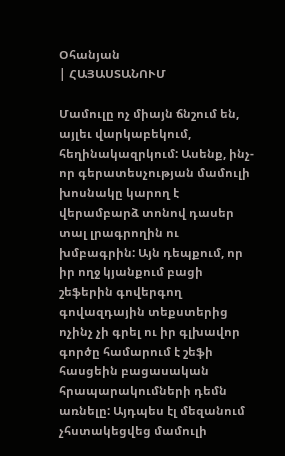Օհանյան
| ՀԱՅԱՍՏԱՆՈՒՄ

Մամուլը ոչ միայն ճնշում են, այլեւ վարկաբեկում, հեղինակազրկում: Ասենք, ինչ-որ գերատեսչության մամուլի խոսնակը կարող է վերամբարձ տոնով դասեր տալ լրագրողին ու խմբագրին: Այն դեպքում, որ իր ողջ կյանքում բացի շեֆերին գովերգող գովազդային տեքստերից ոչինչ չի գրել ու իր գլխավոր գործը համարում է շեֆի հասցեին բացասական հրապարակումների դեմն առնելը: Այդպես էլ մեզանում չհստակեցվեց մամուլի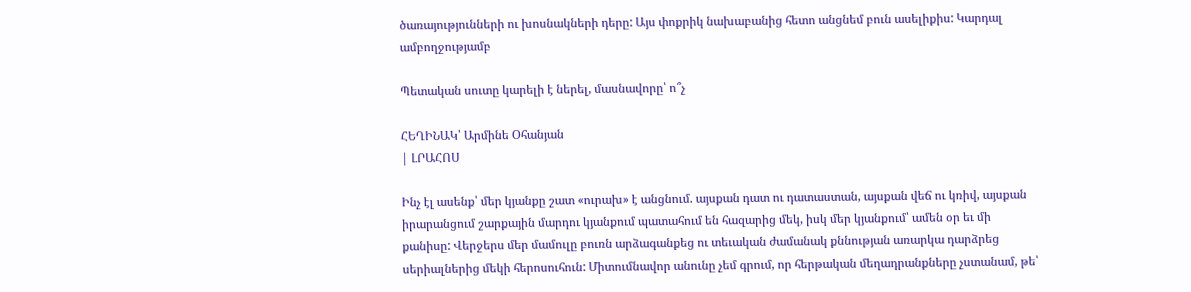ծառայությունների ու խոսնակների դերը: Այս փոքրիկ նախաբանից հետո անցնեմ բուն ասելիքիս: Կարդալ ամբողջությամբ

Պետական սուտը կարելի է ներել, մասնավորը՝ ո՞չ

ՀԵՂԻՆԱԿ՝ Արմինե Օհանյան
| ԼՐԱՀՈՍ

Ինչ էլ ասենք՝ մեր կյանքը շատ «ուրախ» է անցնում. այսքան դատ ու դատաստան, այսքան վեճ ու կռիվ, այսքան իրարանցում շարքային մարդու կյանքում պատահում են հազարից մեկ, իսկ մեր կյանքում՝ ամեն օր եւ մի քանիսը: Վերջերս մեր մամուլը բուռն արձագանքեց ու տեւական ժամանակ քննության առարկա դարձրեց սերիալներից մեկի հերոսուհուն: Միտումնավոր անունը չեմ գրում, որ հերթական մեղադրանքները չստանամ, թե՝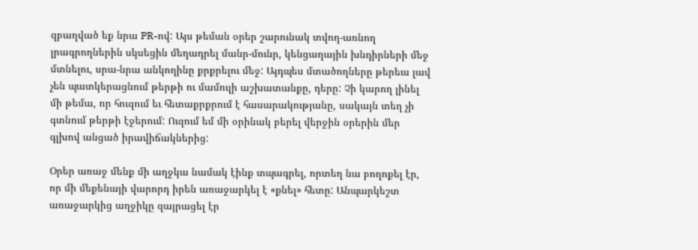զբաղված եք նրա PR-ով: Այս թեման օրեր շարունակ տվող-առնող լրագրողներին սկսեցին մեղադրել մանր-մունր, կենցաղային խնդիրների մեջ մտնելու, սրա-նրա անկողինը քրքրելու մեջ: Այդպես մտածողները թերեւս լավ չեն պատկերացնում թերթի ու մամուլի աշխատանքը, դերը: Չի կարող լինել մի թեմա, որ հուզում եւ հետաքրքրում է հասարակությանը, սակայն տեղ չի գտնում թերթի էջերում: Ուզում եմ մի օրինակ բերել վերջին օրերին մեր գլխով անցած իրավիճակներից:

Օրեր առաջ մենք մի աղջկա նամակ էինք տպագրել, որտեղ նա բողոքել էր, որ մի մեքենայի վարորդ իրեն առաջարկել է «քնել» հետը: Անպարկեշտ առաջարկից աղջիկը զայրացել էր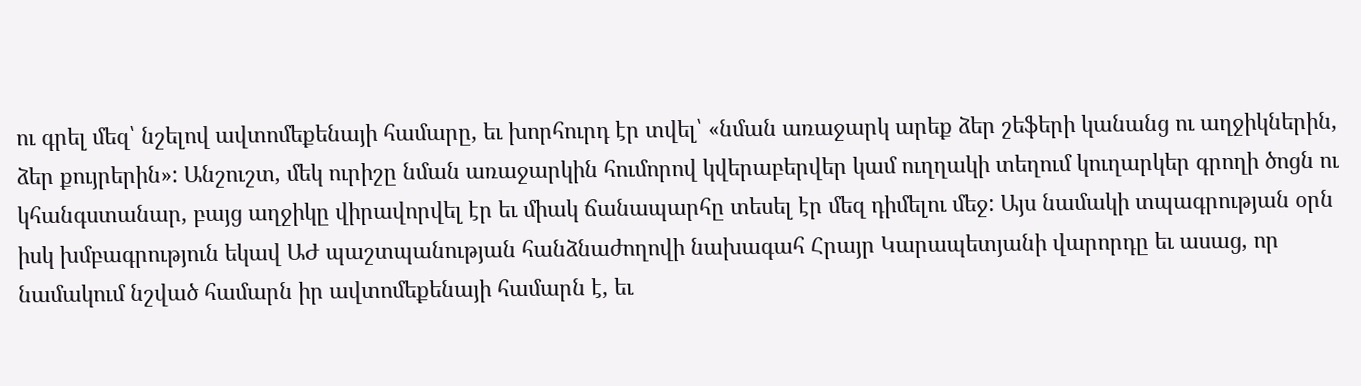ու գրել մեզ՝ նշելով ավտոմեքենայի համարը, եւ խորհուրդ էր տվել՝ «նման առաջարկ արեք ձեր շեֆերի կանանց ու աղջիկներին, ձեր քույրերին»: Անշուշտ, մեկ ուրիշը նման առաջարկին հումորով կվերաբերվեր կամ ուղղակի տեղում կուղարկեր գրողի ծոցն ու կհանգստանար, բայց աղջիկը վիրավորվել էր եւ միակ ճանապարհը տեսել էր մեզ դիմելու մեջ: Այս նամակի տպագրության օրն իսկ խմբագրություն եկավ ԱԺ պաշտպանության հանձնաժողովի նախագահ Հրայր Կարապետյանի վարորդը եւ ասաց, որ նամակում նշված համարն իր ավտոմեքենայի համարն է, եւ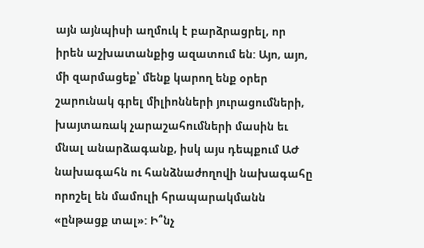այն այնպիսի աղմուկ է բարձրացրել, որ իրեն աշխատանքից ազատում են: Այո, այո, մի զարմացեք՝ մենք կարող ենք օրեր շարունակ գրել միլիոնների յուրացումների, խայտառակ չարաշահումների մասին եւ մնալ անարձագանք, իսկ այս դեպքում ԱԺ նախագահն ու հանձնաժողովի նախագահը որոշել են մամուլի հրապարակմանն «ընթացք տալ»: Ի՞նչ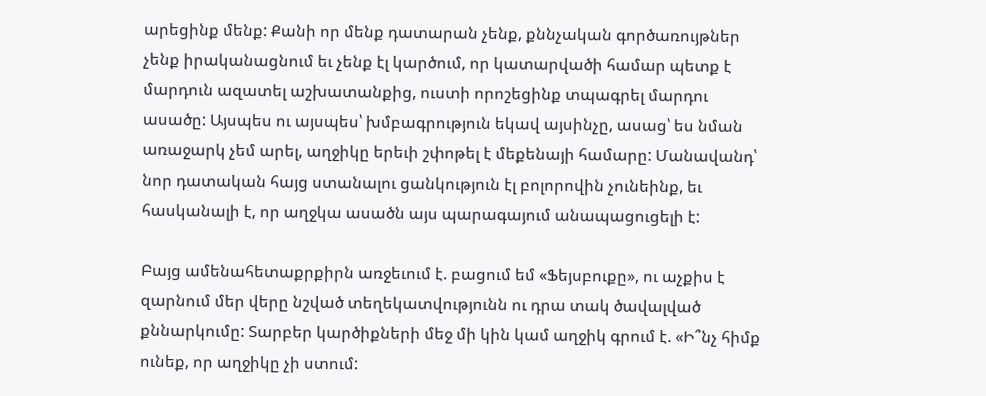արեցինք մենք: Քանի որ մենք դատարան չենք, քննչական գործառույթներ չենք իրականացնում եւ չենք էլ կարծում, որ կատարվածի համար պետք է մարդուն ազատել աշխատանքից, ուստի որոշեցինք տպագրել մարդու ասածը: Այսպես ու այսպես՝ խմբագրություն եկավ այսինչը, ասաց՝ ես նման առաջարկ չեմ արել, աղջիկը երեւի շփոթել է մեքենայի համարը: Մանավանդ՝ նոր դատական հայց ստանալու ցանկություն էլ բոլորովին չունեինք, եւ հասկանալի է, որ աղջկա ասածն այս պարագայում անապացուցելի է:

Բայց ամենահետաքրքիրն առջեւում է. բացում եմ «Ֆեյսբուքը», ու աչքիս է զարնում մեր վերը նշված տեղեկատվությունն ու դրա տակ ծավալված քննարկումը: Տարբեր կարծիքների մեջ մի կին կամ աղջիկ գրում է. «Ի՞նչ հիմք ունեք, որ աղջիկը չի ստում: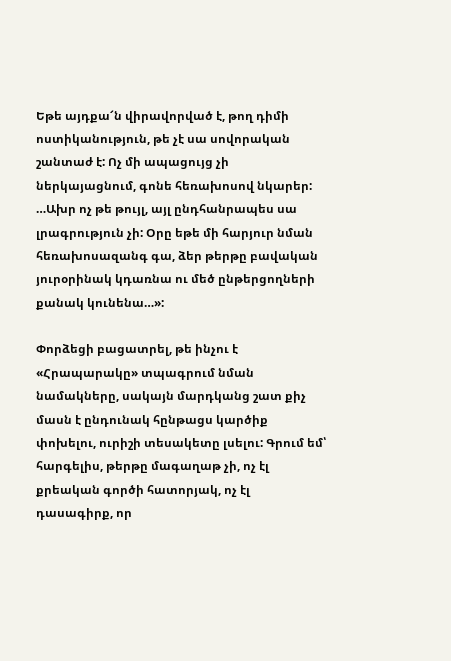Եթե այդքա՜ն վիրավորված է, թող դիմի ոստիկանություն, թե չէ սա սովորական շանտաժ է: Ոչ մի ապացույց չի ներկայացնում, գոնե հեռախոսով նկարեր: …Ախր ոչ թե թույլ, այլ ընդհանրապես սա լրագրություն չի: Օրը եթե մի հարյուր նման հեռախոսազանգ գա, ձեր թերթը բավական յուրօրինակ կդառնա ու մեծ ընթերցողների քանակ կունենա…»:

Փորձեցի բացատրել, թե ինչու է «Հրապարակը» տպագրում նման նամակները, սակայն մարդկանց շատ քիչ մասն է ընդունակ հընթացս կարծիք փոխելու, ուրիշի տեսակետը լսելու: Գրում եմ՝ հարգելիս, թերթը մագաղաթ չի, ոչ էլ քրեական գործի հատորյակ, ոչ էլ դասագիրք, որ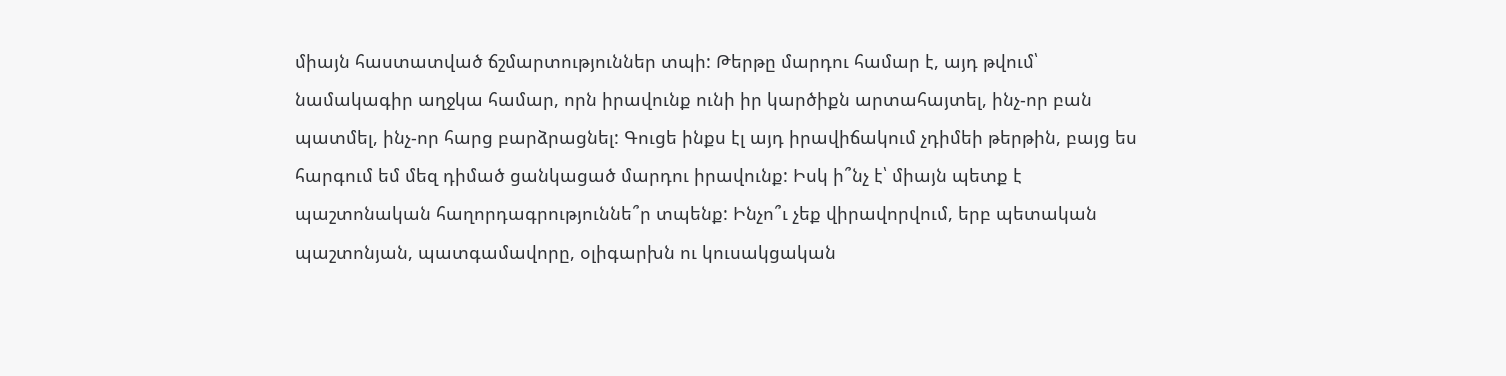միայն հաստատված ճշմարտություններ տպի: Թերթը մարդու համար է, այդ թվում՝ նամակագիր աղջկա համար, որն իրավունք ունի իր կարծիքն արտահայտել, ինչ-որ բան պատմել, ինչ-որ հարց բարձրացնել: Գուցե ինքս էլ այդ իրավիճակում չդիմեի թերթին, բայց ես հարգում եմ մեզ դիմած ցանկացած մարդու իրավունք: Իսկ ի՞նչ է՝ միայն պետք է պաշտոնական հաղորդագրություննե՞ր տպենք: Ինչո՞ւ չեք վիրավորվում, երբ պետական պաշտոնյան, պատգամավորը, օլիգարխն ու կուսակցական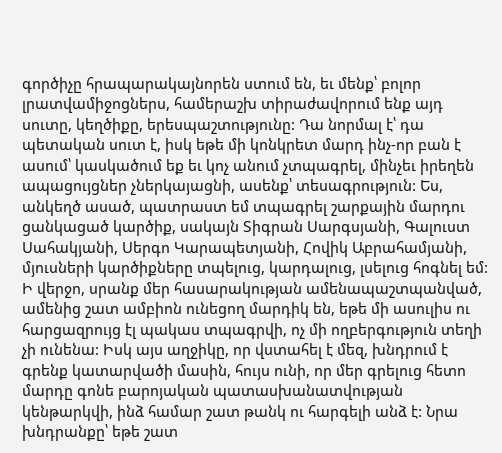գործիչը հրապարակայնորեն ստում են, եւ մենք՝ բոլոր լրատվամիջոցներս, համերաշխ տիրաժավորում ենք այդ սուտը, կեղծիքը, երեսպաշտությունը: Դա նորմալ է՝ դա պետական սուտ է, իսկ եթե մի կոնկրետ մարդ ինչ-որ բան է ասում՝ կասկածում եք եւ կոչ անում չտպագրել, մինչեւ իրեղեն ապացույցներ չներկայացնի, ասենք՝ տեսագրություն: Ես, անկեղծ ասած, պատրաստ եմ տպագրել շարքային մարդու ցանկացած կարծիք, սակայն Տիգրան Սարգսյանի, Գալուստ Սահակյանի, Սերգո Կարապետյանի, Հովիկ Աբրահամյանի, մյուսների կարծիքները տպելուց, կարդալուց, լսելուց հոգնել եմ: Ի վերջո, սրանք մեր հասարակության ամենապաշտպանված, ամենից շատ ամբիոն ունեցող մարդիկ են, եթե մի ասուլիս ու հարցազրույց էլ պակաս տպագրվի, ոչ մի ողբերգություն տեղի չի ունենա: Իսկ այս աղջիկը, որ վստահել է մեզ, խնդրում է գրենք կատարվածի մասին, հույս ունի, որ մեր գրելուց հետո մարդը գոնե բարոյական պատասխանատվության կենթարկվի, ինձ համար շատ թանկ ու հարգելի անձ է: Նրա խնդրանքը՝ եթե շատ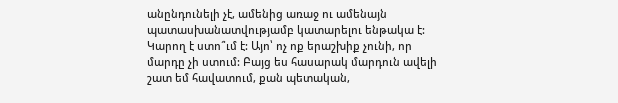անընդունելի չէ, ամենից առաջ ու ամենայն պատասխանատվությամբ կատարելու ենթակա է: Կարող է ստո՞ւմ է: Այո՝ ոչ ոք երաշխիք չունի, որ մարդը չի ստում: Բայց ես հասարակ մարդուն ավելի շատ եմ հավատում, քան պետական,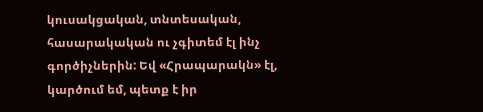կուսակցական, տնտեսական, հասարակական ու չգիտեմ էլ ինչ գործիչներին: Եվ «Հրապարակն» էլ, կարծում եմ, պետք է իր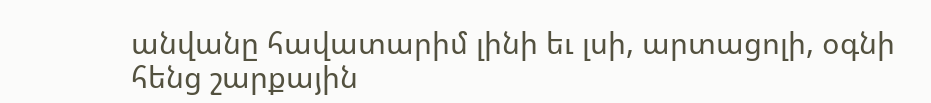անվանը հավատարիմ լինի եւ լսի, արտացոլի, օգնի հենց շարքային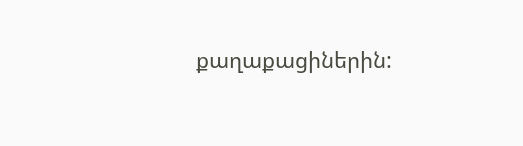քաղաքացիներին: